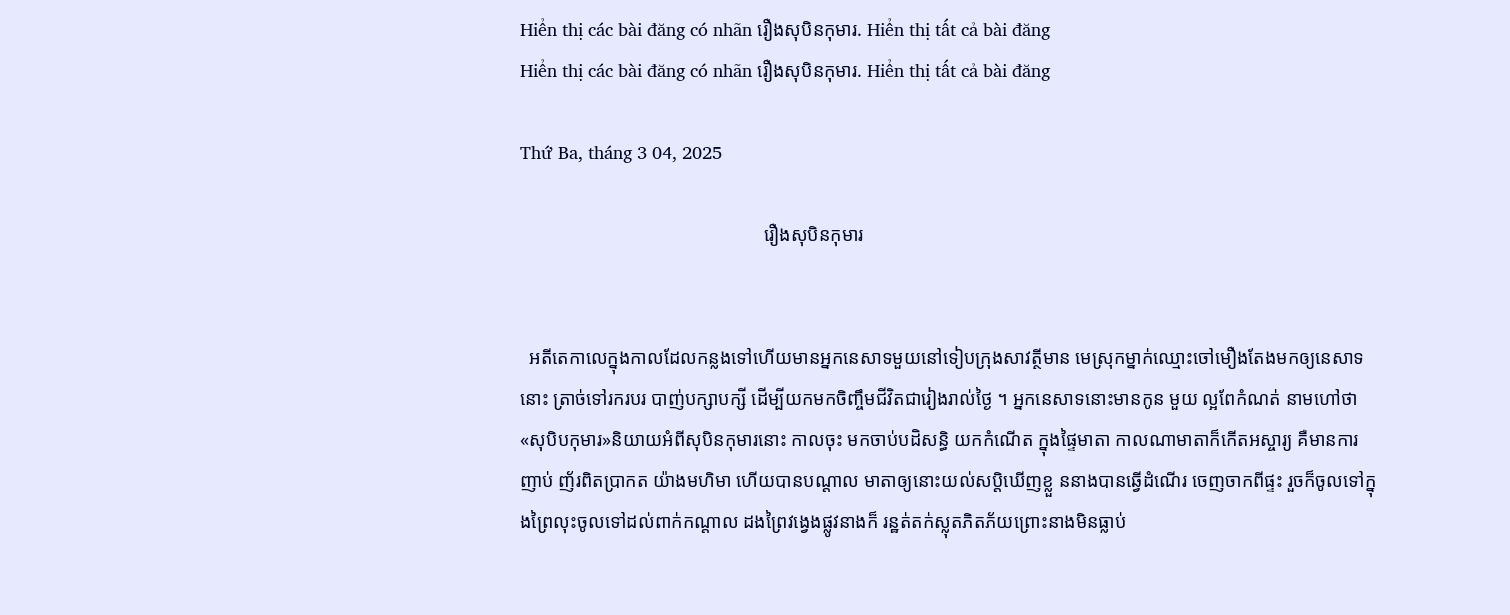Hiển thị các bài đăng có nhãn រឿងសុបិនកុមារ. Hiển thị tất cả bài đăng
Hiển thị các bài đăng có nhãn រឿងសុបិនកុមារ. Hiển thị tất cả bài đăng

Thứ Ba, tháng 3 04, 2025

                                                    រឿងសុបិនកុមារ


  អតីតេកាលេក្នុងកាលដែលកន្លងទៅហើយមានអ្នកនេសាទមួយនៅទៀបក្រុងសាវត្ថីមាន មេស្រុកម្នាក់ឈ្មោះចៅមឿងតែងមកឲ្យនេសាទនោះ ត្រាច់ទៅរករបរ បាញ់បក្សាបក្សី ដើម្បីយកមកចិញ្ចឹមជីវិតជារៀងរាល់ថ្ងៃ ។ អ្នកនេសាទនោះមានកូន មួយ ល្អពែកំណត់ នាមហៅថា «សុបិបកុមារ»និយាយអំពីសុបិនកុមារនោះ កាលចុះ មកចាប់បដិសន្ធិ យកកំណើត ក្នុងផ្ទៃមាតា កាលណាមាតាក៏កើតអស្ចារ្យ គឺមានការញាប់ ញ័រពិតប្រាកត យ៉ាងមហិមា ហើយបានបណ្តាល មាតាឲ្យនោះយល់សប្តិឃើញខ្លួ ននាងបានឆ្វើដំណើរ ចេញចាកពីផ្ទះ រួចក៏ចូលទៅក្នុងព្រៃលុះចូលទៅដល់ពាក់កណ្តាល ដងព្រៃវង្វេងផ្លូវនាងក៏ រន្ឋត់តក់ស្លុតភិតភ័យព្រោះនាងមិនធ្លាប់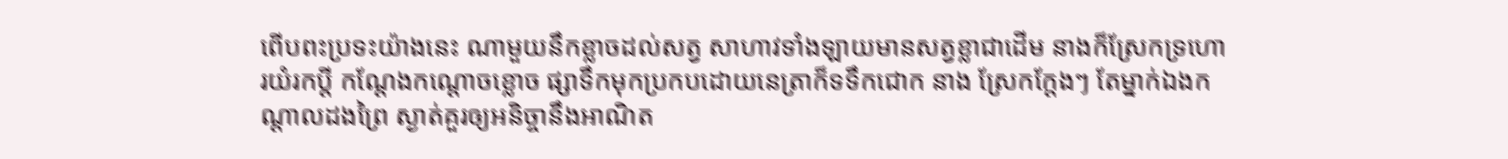ពើបពះប្រទះយ៉ាងនេះ ណាមួយនឹកខ្លាចដល់សត្វ សាហាវទាំងឡាយមានសត្វខ្លាជាដើម នាងក៏ស្រែកទ្រហោរយំរកប្តី កណែ្តងកណ្តោចខ្លោច ផ្សាទឹកមុកប្រកបដោយនេត្រាក៏ទទឹកជោក នាង ស្រែកក្តែងៗ តែម្នាក់ឯងកណ្តាលដងព្រៃ ស្ងាត់គួរឲ្យអនិច្ចានឹងអាណិត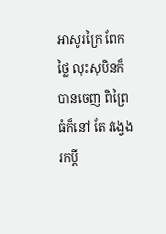អាសូរក្រៃ ពែក ថ្លៃ លុះសុបិនក៏បានចេញ ពិព្រៃធំក៏នៅ តែ វង្វេងរកប្តី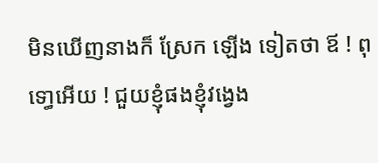មិនឃើញនាងក៏ ស្រែក ឡើង ទៀតថា ឪ ! ពុទោ្ធអើយ ! ជួយខ្ញុំផងខ្ញុំវង្វេង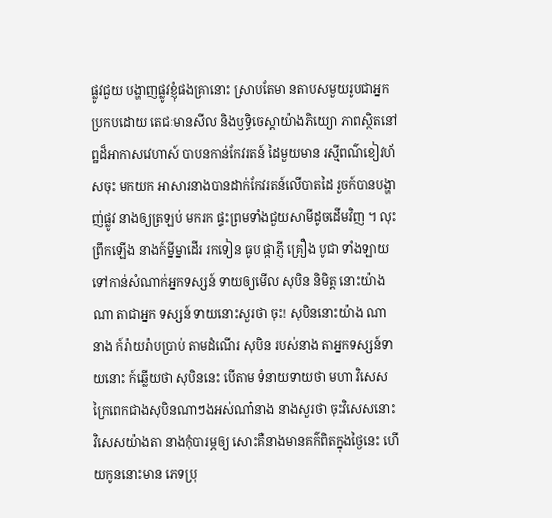ផ្លូវជួយ បង្ហាញផ្លូវខ្ញុំផងគ្រានោះ ស្រាបតែមា នតាបសមួយរូបជាអ្នកប្រកបដោយ តេជៈមានសីល និងឫទ្ធិចេស្តាយ៉ាងភិយ្យោ ភាពស្ថិតនៅ ព្ឋដ៏អាកាសវេហាស៍ បាបនកាន់កែវរតន៍ ដៃមួយមាន រស្មីពណ៌ខៀវហ័សចុះ មកយក អាសារនាងបានដាក់កែវរតន៍លើបាតដៃ រួចក៍បានបង្ហាញ់ផ្លូវ នាងឲ្យត្រឡប់ មករក ផ្ទះព្រមទាំងជួយសាមីដូចដើមវិញ ។ លុះព្រឹកឡើង នាងក៍ម្នីម្នាដើរ រកទៀន ធូប ផ្កាភ្ញី គ្រឿង បូជា ទាំងឡាយទៅកាន់សំណាក់អ្នកទស្សន៍ ទាយឲ្យមើល សុបិន និមិត្ត នោះយ៉ាងណា តាជាអ្នក ទស្សន៍ ទាយនោះសួរថា ចុះ! សុបិននោះយ៉ាង ណា នាង ក៍រ៉ាយរ៉ាបប្រាប់ តាមដំណើរ សុបិន របស់នាង តាអ្នកទស្សន៍ទាយនោះ ក៍ឆ្លើយថា សុបិននេះ បើតាម ទំនាយទាយថា មហា វិសេសក្រៃពេកជាងសុបិនណាៗងអស់ណា៎នាង នាងសួរថា ចុះវិសេសនោះ វិសេសយ៉ាងតា នាងកុំបារម្ភឲ្យ សោះគឺនាងមានគក៌ពិតក្នុងថ្ងៃនេះ ហើយកូននោះមាន ភេទប្រុ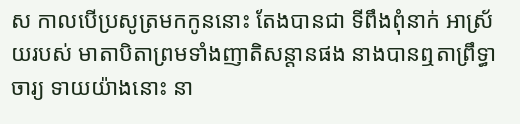ស កាលបើប្រសូត្រមកកូននោះ តែងបានជា ទីពឹងពុំនាក់ អាស្រ័យរបស់ មាតាបិតាព្រមទាំងញាតិសន្តានផង នាងបានឮតាព្រឹទ្ធាចារ្យ ទាយយ៉ាងនោះ នា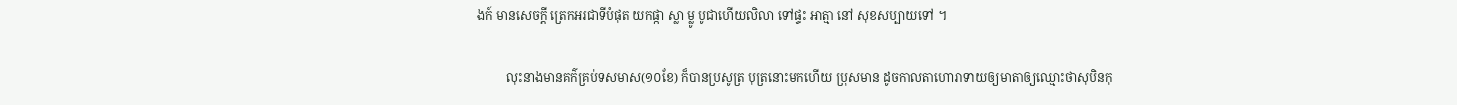ងក៍ មានសេចក្តី ត្រេកអរជាទីបំផុត យកផ្កា ស្លា ម្លូ បូជាហើយលិលា ទៅផ្ទះ អាត្មា នៅ សុខសប្បាយទៅ ។

         លុះនាងមានគក៌គ្រប់ទសមាស(១០ខែ) ក៏បានប្រសូត្រ បុត្រនោះមកហើយ ប្រុសមាន ដូចកាលតាហោរាទាយឲ្យមាតាឲ្យឈ្មោះថាសុបិនកុ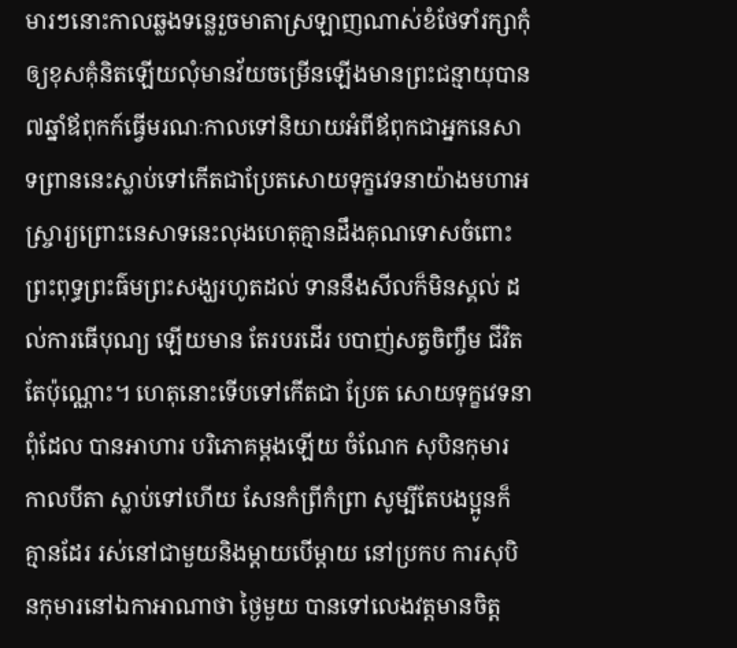មារៗនោះកាលឆ្លងទន្លេរួចមាតាស្រឡាញណាស់ខំថែទាំរក្សាកុំឲ្យខុសគុំនិតឡើយលុំមានវ័យចម្រើនឡើងមានព្រះជន្មាយុបាន៧ឆ្នាំឪពុកក៍ធ្វើមរណៈកាលទៅនិយាយអំពីឪពុកជាអ្នកនេសាទព្រាននេះស្លាប់ទៅកើតជាប្រែតសោយទុក្ខវេទនាយ៉ាងមហាអស្ចា្ររ្យព្រោះនេសាទនេះលុងហេតុគ្មានដឹងគុណទោសចំពោះព្រះពុទ្ធព្រះធ៌មព្រះសង្ឃរហូតដល់ ទាននឹងសីលក៏មិនស្គល់ ដល់ការធើបុណ្យ ឡើយមាន តែរបរដើរ បបាញ់សត្វចិញ្ចឹម ជីវិតតែប៉ុណ្ណោះ។ ហេតុនោះទើបទៅកើតជា ប្រែត សោយទុក្ខវេទនា ពុំដែល បានអាហារ បរិភោគម្ដងឡើយ ចំណែក សុបិនកុមារ កាលបីតា ស្លាប់ទៅហើយ សែនកំព្រីកំព្រា សូម្បីតែបងប្អូនក៏គ្មានដែរ រស់នៅជាមួយនិងម្តាយបើម្តាយ នៅប្រកប ការសុបិនកុមារនៅឯកាអាណាថា ថ្ងៃមួយ បានទៅលេងវត្តមានចិត្ត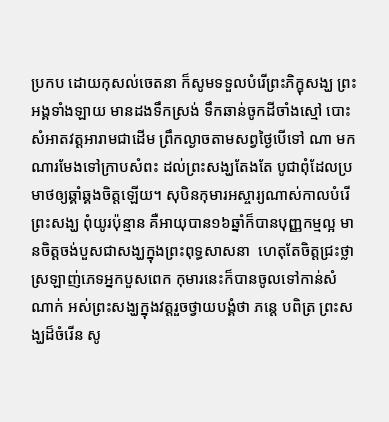ប្រកប ដោយកុសល់ចេតនា ក៏សូមទទួលបំរើព្រះភិក្ខុសង្ឃ ព្រះអង្គទាំងឡាយ មានដងទឹកស្រង់ ទឹកឆាន់ចូកដីចាំងស្មៅ បោះ សំអាតវត្តអារាមជាដើម ព្រឹកល្ងាចតាមសព្វថ្ងៃបើទៅ ណា មកណារមែងទៅក្រាបសំពះ ដល់ព្រះសង្ឃតែងតែ បូជាពុំដែលប្រមាថឲ្យឆ្គាំឆ្គងចិត្តឡើយ។ សុបិនកុមារអស្ចារ្យណាស់កាលបំរើ ព្រះសង្ឃ ពុំយូរប៉ុន្មាន គឺអាយុបាន១៦ឆ្នាំក៏បានបុញ្ញកម្មល្អ មានចិត្តចង់បួសជាសង្ឃក្នុងព្រះពុទ្ធសាសនា  ហេតុតែចិត្តជ្រះថ្លាស្រឡាញ់ភេទអ្នកបួសពេក កុមារនេះក៏បានចូលទៅកាន់សំណាក់ អស់ព្រះសង្ឃក្នុងវត្តរួចថ្វាយបង្គំថា ភនេ្ត បពិត្រ ព្រះសង្ឃដ៏ចំរើន សូ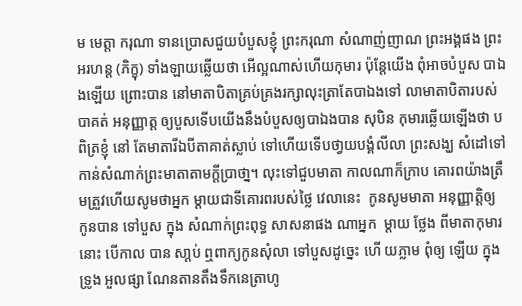ម មេត្តា ករុណា ទានប្រោសជួយបំបួសខ្ញុំ ព្រះករុណា សំណាញ់ញាណ ព្រះអង្គផង ព្រះអរហន្ត (ភិក្ខុ) ទាំងឡាយឆើ្លយថា អើល្អណាស់ហើយកុមារ ប៉ុន្តែយើង ពុំអាចបំបួស បាឯងឡើយ ព្រោះបាន នៅមាតាបិតាគ្រប់គ្រងរក្សាលុះត្រាតែបាឯងទៅ លាមាតាបិតារបស់បាគត់ អនុញ្ញាត្ត ឲ្យបួសទើបយើងនឹងបំបួសឲ្យបាឯងបាន សុបិន កុមារឆ្លើយឡើងថា បពិត្រខ្ញុំ នៅ តែមាតារីឯបីតាគាត់ស្លាប់ ទៅហើយទើបថា្វយបង្គំលីលា ព្រះសង្ឃ សំដៅទៅ កាន់សំណាក់ព្រះមាតាតាមក្តីប្រាថា្ន។ លុះទៅជួបមាតា កាលណាក៏ក្រាប គោរពយ៉ាងត្រឹមត្រួវហើយសូមថាអ្នក ម្តាយជាទីគោរពរបស់ថ្លៃ វេលានេះ  កូនសូមមាតា អនុញ្ញាត្តិឲ្យ កូនបាន ទៅបួស ក្នុង សំណាក់ព្រះពុទ្ធ សាសនាផង ណាអ្នក  ម្តាយ ថ្លែង ពីមាតាកុមារនោះ បើកាល បាន សា្តប់ ឮពាក្យកូនសុំលា ទៅបួសដូច្នេះ ហើ យភ្លាម ពុំឲ្យ ឡើយ ក្នុងទ្រូង អួលផ្សា ណែនតានតឹងទឹកនេត្រាហូ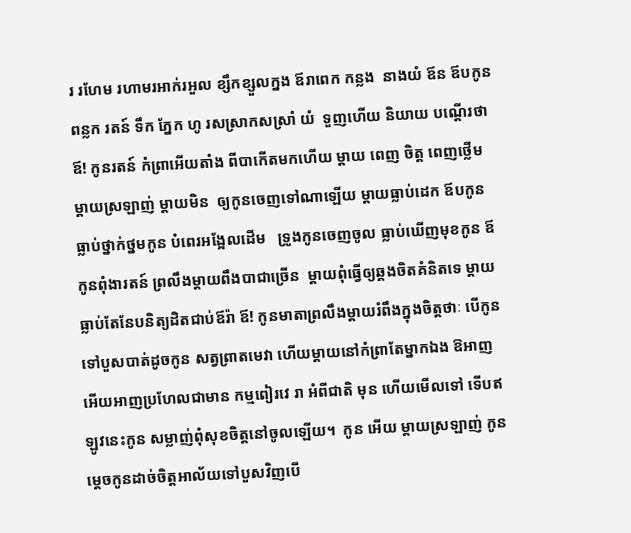រ រហែម រហាមរអាក់រអួល ខ្សឹកខ្សួលក្នង ឪរាពេក កន្លង  នាងយំ ឪន ឪបកូនពន្លក រតន៍ ទឹក ភែ្នក ហូ រសស្រាកសស្រាំ យំ  ទួញហើយ និយាយ បណ្តើរថា ឪ! កូនរតន៍ កំព្រាអើយតាំង ពីបាកើតមកហើយ ម្តាយ ពេញ ចិត្ត ពេញថ្លើមម្តាយស្រឡាញ់ ម្តាយមិន  ឲ្យកូនចេញទៅណាឡើយ ម្តាយធ្លាប់ដេក ឪបកូន ធ្លាប់ថ្នាក់ថ្នមកូន បំពេរអង្អែលដើម   ទ្រូងកូនចេញចូល ធ្លាប់ឃើញមុខកូន ឪកូនពុំងារតន៍ ព្រលឹងម្តាយពឹងបាជាច្រើន  ម្តាយពុំធ្វើឲ្យឆ្គងចិតគំនិតទេ ម្តាយធ្លាប់តែនែបនិត្យដិតជាប់ឪរ៉ា ឪ! កូនមាតាព្រលឹងម្តាយរំពឹងក្នុងចិត្តថាៈ បើកូនទៅបួសបាត់ដូចកូន សត្វព្រាតមេវា ហើយម្តាយនៅកំព្រាតែម្នាកឯង ឱអាញអើយអាញប្រហែលជាមាន កម្មពៀរវេ រា អំពីជាតិ មុន ហើយមើលទៅ ទើបឥឡូវនេះកូន សម្លាញ់ពុំសុខចិត្តនៅចូលឡើយ។  កូន អើយ ម្តាយស្រឡាញ់ កូនម្តេចកូនដាច់ចិត្តអាល័យទៅបួសវិញបើ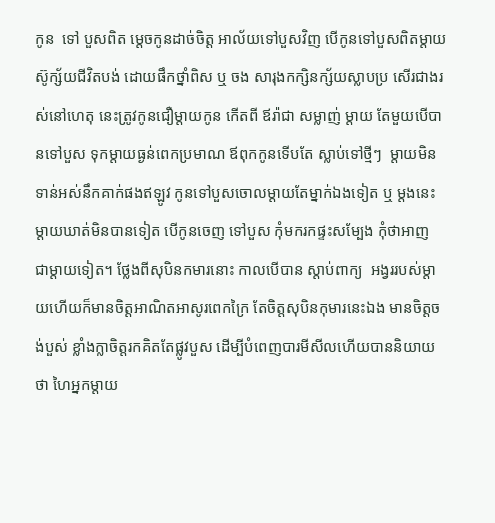កូន  ទៅ បួសពិត ម្តេចកូនដាច់ចិត្ត អាល័យទៅបួសវិញ បើកូនទៅបួសពិតម្តាយស៊ូក្ស័យជីវិតបង់ ដោយផឹកថ្នាំពិស ឬ ចង សារុងកក្សិនក្ស័យស្លាបប្រ សើរជាងរស់នៅហេតុ នេះត្រូវកូនជឿម្តាយកូន កើតពី ឪរ៉ាជា សម្លាញ់ ម្តាយ តែមួយបើបានទៅបួស ទុកម្តាយធ្ងន់ពេកប្រមាណ ឪពុកកូនទើបតែ ស្លាប់ទៅថ្មីៗ  ម្តាយមិនទាន់អស់នឹកគាក់ផងឥឡូវ កូនទៅបួសចោលម្តាយតែម្នាក់ឯងទៀត ឬ ម្តងនេះម្តាយឃាត់មិនបានទៀត បើកូនចេញ ទៅបួស កុំមករកផ្ទះសម្បែង កុំថាអាញ ជាម្ដាយទៀត។ ថ្លែងពីសុបិនកមារនោះ កាលបើបាន ស្ដាប់ពាក្យ  អង្វររបស់ម្ដាយហើយក៏មានចិត្តអាណិតអាសូរពេកក្រៃ តែចិត្តសុបិនកុមារនេះឯង មានចិត្តចង់បួស់ ខ្លាំងក្លាចិត្តរកគិតតែផ្លូវបួស ដើម្បីបំពេញបារមីសីលហើយបាននិយាយថា ហៃអ្នកម្ដាយ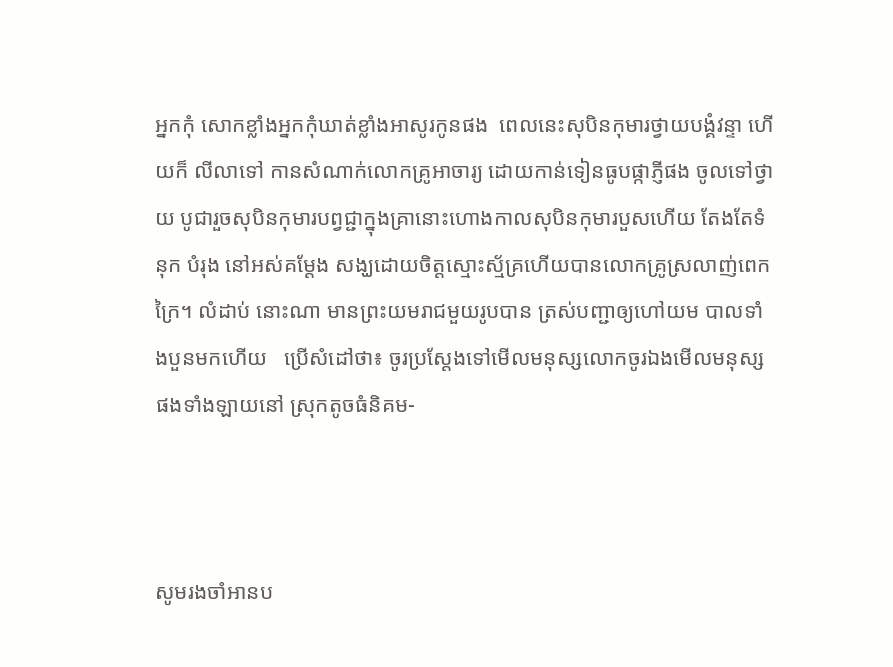អ្នកកុំ សោកខ្លាំងអ្នកកុំឃាត់ខ្លាំងអាសូរកូនផង  ពេលនេះសុបិនកុមារថ្វាយបង្គំវន្ទា ហើយក៏ លីលាទៅ កានសំណាក់លោកគ្រូអាចារ្យ ដោយកាន់ទៀនធូបផ្កាភ្ញីផង ចូលទៅថ្វាយ បូជារួចសុបិនកុមារបព្វជ្ជាក្នុងគ្រានោះហោងកាលសុបិនកុមារបួសហើយ តែងតែទំនុក បំរុង នៅអស់គម្ដែង សង្ឃដោយចិត្តស្មោះស្ម័គ្រហើយបានលោកគ្រូស្រលាញ់ពេកក្រៃ។ លំដាប់ នោះណា មានព្រះយមរាជមួយរូបបាន ត្រស់បញ្ជាឲ្យហៅយម បាលទាំងបួនមកហើយ   ប្រើសំដៅថា៖ ចូរប្រស្ដែងទៅមើលមនុស្សលោកចូរឯងមើលមនុស្សផងទាំងឡាយនៅ ស្រុកតូចធំនិគម-



សូមរងចាំអានប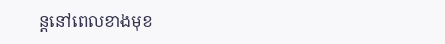ន្តនៅពេលខាងមុខ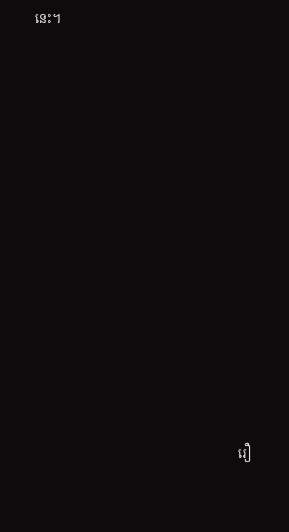នេះ។
















                                                                 រឿ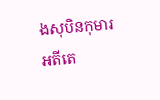ងសុបិនកុមារ   អតីតេ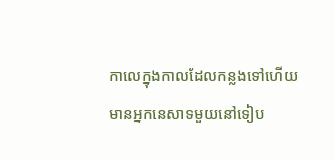កាលេក្នុងកាលដែលកន្លងទៅហើយមានអ្នកនេសាទមួយនៅទៀប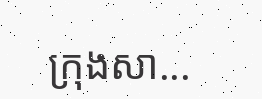ក្រុងសា...